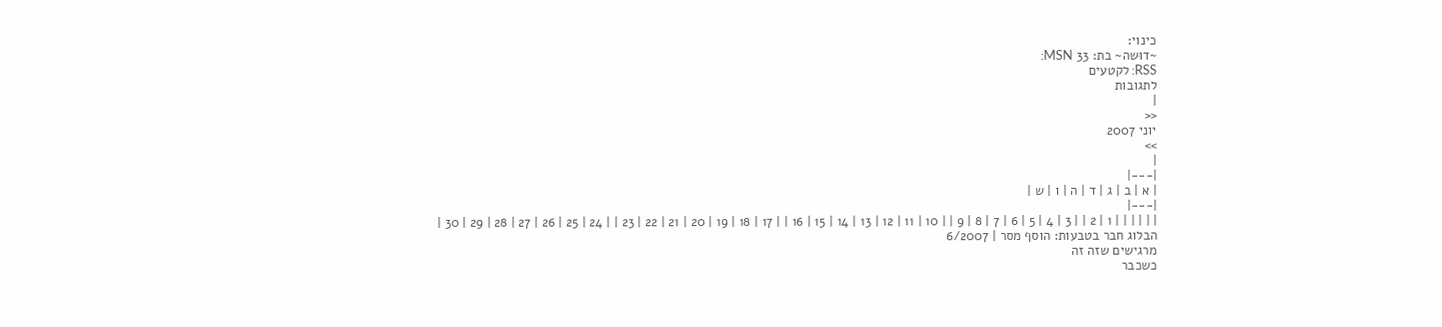כינוי:
~דוּשה~ בת: 33 MSN:
RSS: לקטעים
לתגובות
|
<<
יוני 2007
>>
|
|---|
| א | ב | ג | ד | ה | ו | ש |
|---|
| | | | | | 1 | 2 | | 3 | 4 | 5 | 6 | 7 | 8 | 9 | | 10 | 11 | 12 | 13 | 14 | 15 | 16 | | 17 | 18 | 19 | 20 | 21 | 22 | 23 | | 24 | 25 | 26 | 27 | 28 | 29 | 30 |
הבלוג חבר בטבעות: הוסף מסר | 6/2007
מרגישים שזה זה
כשכבר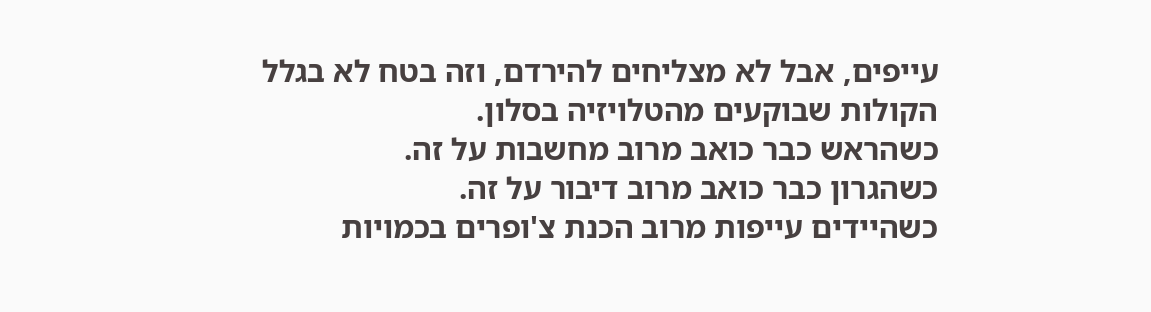עייפים, אבל לא מצליחים להירדם, וזה בטח לא בגלל הקולות שבוקעים מהטלויזיה בסלון.
כשהראש כבר כואב מרוב מחשבות על זה.
כשהגרון כבר כואב מרוב דיבור על זה.
כשהיידים עייפות מרוב הכנת צ'ופרים בכמויות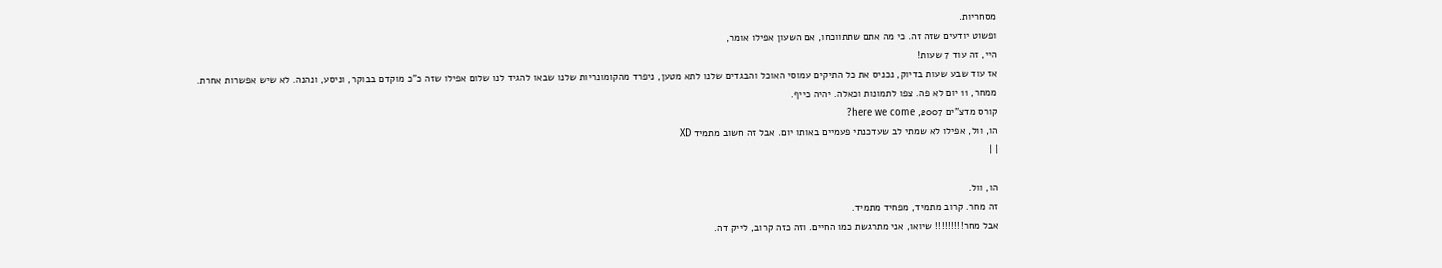מסחריות.
ופשוט יודעים שזה זה. כי מה אתם שתתווכחו, אם השעון אפילו אומר,
היי, זה עוד 7 שעות!
אז עוד שבע שעות בדיוק, נכניס את כל התיקים עמוסי האוכל והבגדים שלנו לתא מטען, ניפרד מהקומונריות שלנו שבאו להגיד לנו שלום אפילו שזה כ"כ מוקדם בבוקר, וניסע, ונהנה. לא שיש אפשרות אחרת.
ממחר, 11 יום לא פה. צפו לתמונות וכאלה. יהיה כייף.
קורס מדצ"ים 2007, here we come?
הו, וול, אפילו לא שמתי לב שעדכנתי פעמיים באותו יום. אבל זה חשוב מתמיד XD
| |

הו, וול.
זה מחר. קרוב מתמיד, מפחיד מתמיד.
אבל מחר!!!!!!!!! שיואו, אני מתרגשת כמו החיים. וזה כזה קרוב, לייק דה.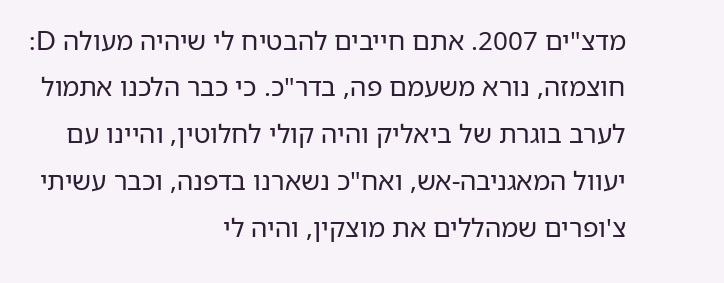מדצ"ים 2007. אתם חייבים להבטיח לי שיהיה מעולה D:
חוצמזה, נורא משעמם פה, בדר"כ. כי כבר הלכנו אתמול לערב בוגרת של ביאליק והיה קולי לחלוטין, והיינו עם יעוול המאגניבה-אש, ואח"כ נשארנו בדפנה, וכבר עשיתי צ'ופרים שמהללים את מוצקין, והיה לי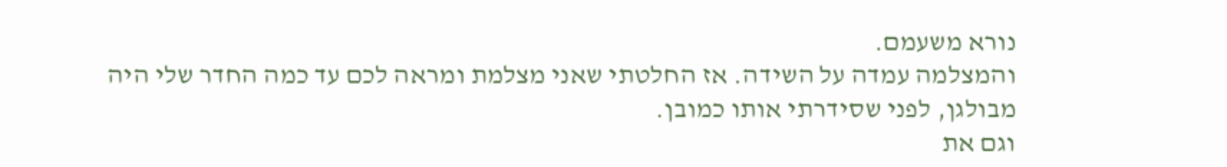נורא משעמם.
והמצלמה עמדה על השידה. אז החלטתי שאני מצלמת ומראה לכם עד כמה החדר שלי היה מבולגן, לפני שסידרתי אותו כמובן.
וגם את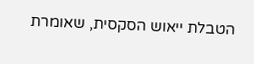הטבלת ייאוש הסקסית, שאומרת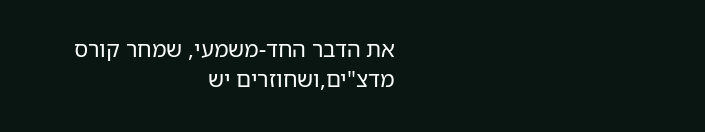את הדבר החד-משמעי, שמחר קורס מדצ"ים,ושחוזרים יש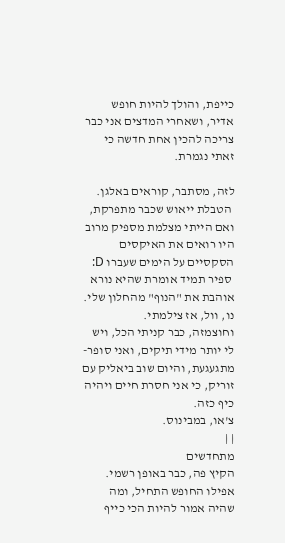כייפת, והולך להיות חופש אדיר, ושאחרי המדצים אני כבר צריכה להכין אחת חדשה כי זאתי נגמרת.

לזה, מסתבר, קוראים באלגן.
 הטבלת ייאוש שכבר מתפרקת, ואם הייתי מצלמת מספיק מרוב היו רואים את האיקסים הסקסיים על הימים שעברו D:
 ספיר תמיד אומרת שהיא נורא אוהבת את "הנוף" מהחלון שלי. נו, וול, אז צילמתי.
וחוצמזה, כבר קניתי הכל, ויש לי יותר מידי תיקים, ואני סופר-מתגעגעת, והיום שוב ביאליק עם זוריק, כי אני חסרת חיים ויהיה כיף כזה.
צ'או, במבינוס.
| |
מתחדשים
הקיץ פה, כבר באופן רשמי.
אפילו החופש התחיל, ומה שהיה אמור להיות הכי כייף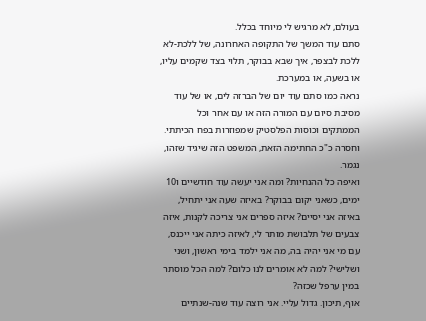בעולם, לא מרגיש לי מיוחד בכלל.
סתם עוד המשך של התקופה האחרונה, של ללכת-לא ללכת לבצפר, איך שבא בבוקר, תלוי בצד שקמים עליו, או בשעה, או במערכת.
נראה כמו סתם עוד יום של הברזה לים, או של עוד מסיבת סיום עם המורה הזה או עם אחר וכל הממתקים וכוסות הפלסטיק שמפוזרות בפח הכיתתי.
וחסרה כ"כ החתימה הזאת, המשפט הזה שיגיד שזהו, נגמר.
ואיפה כל ההנחיות? ומה אני יעשה עוד חודשיים ו10 ימים, כשאני יקום בבוקר? באיזה שעה אני יתחיל, באיזה אני יסיים? איזה ספרים אני צריכה לקנות, איזה צבעים של תלבושת מותר לי, לאיזה כיתה אני ייכנס, עם מי אני יהיה בה, מה אני ילמד בימי ראשון, ושני ושלישי? למה לא אומרים לנו כלום? למה הכל מוסתר במין ערפל שכזה?
אוף, תיכון. גדול עליי. אני רוצה עוד שנה-שנתיים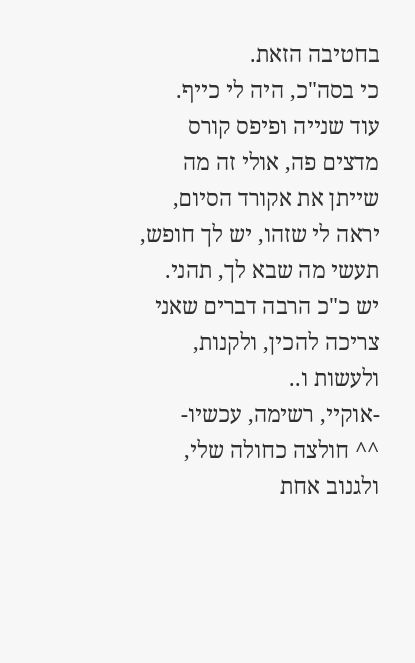בחטיבה הזאת.
כי בסה"כ, היה לי כייף.
עוד שנייה ופיפס קורס מדצים פה, אולי זה מה שייתן את אקורד הסיום, יראה לי שזהו, יש לך חופש, תעשי מה שבא לך, תהני.
יש כ"כ הרבה דברים שאני צריכה להכין, ולקנות, ולעשות ו..
-אוקיי, רשימה, עכשיו-
^^ חולצה כחולה שלי, ולגנוב אחת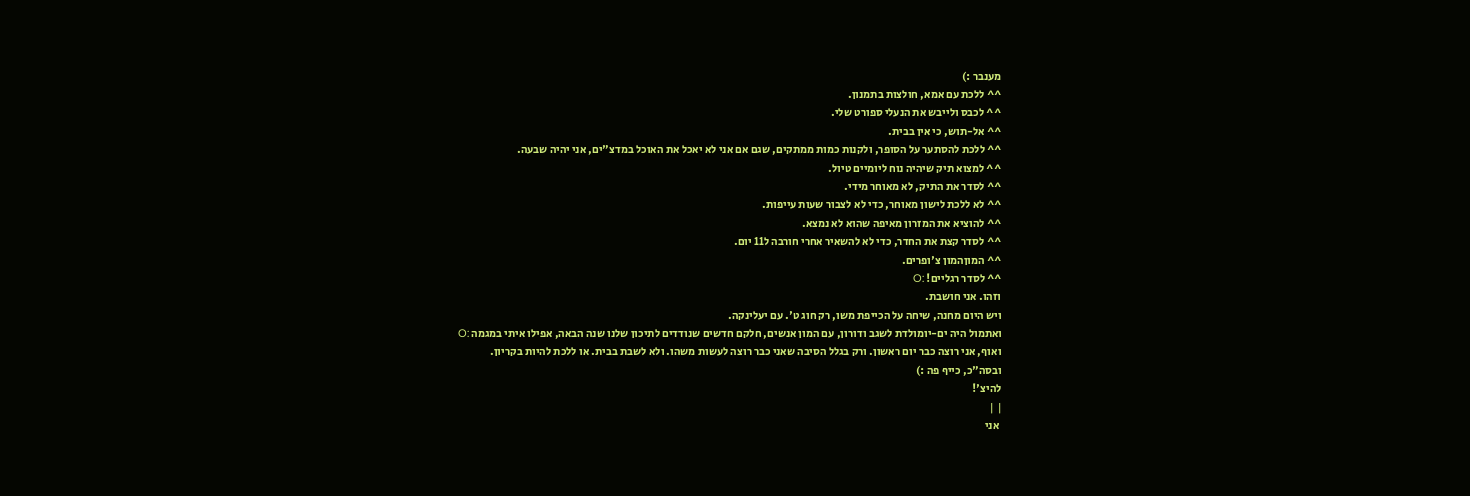מענבר :)
^^ ללכת עם אמא, חולצות בתמנון.
^^ לכבס ולייבש את הנעלי ספורט שלי.
^^ אל-תוש, כי אין בבית.
^^ ללכת להסתער על הסופר, ולקנות כמות ממתקים, שגם אם אני לא יאכל את האוכל במדצ"ים, אני יהיה שבעה.
^^ למצוא תיק שיהיה נוח ליומיים טיול.
^^ לסדר את התיק, לא מאוחר מידי.
^^ לא ללכת לישון מאוחר, כדי לא לצבור שעות עייפות.
^^ להוציא את המזרון מאיפה שהוא לא נמצא.
^^ לסדר קצת את החדר, כדי לא להשאיר אחרי חורבה ל11 יום.
^^ המוןהמון צ'ופרים.
^^ לסדר רגליים! :O
וזהו. אני חושבת.
ויש היום מחנה, שיחה על הכייפת משו, רק חוג ט'. עם יעלינקה.
ואתמול היה ים-יומולדת לשגב ודורון, עם המון אנשים, חלקם חדשים שנודדים לתיכון שלנו שנה הבאה, אפילו איתי במגמה :O
ואוף, אני רוצה כבר יום ראשון. ורק בגלל הסיבה שאני כבר רוצה לעשות משהו. ולא לשבת בבית. או ללכת להיות בקריון.
ובסה"כ, כייף פה :)
להיצ'!
| |
 אני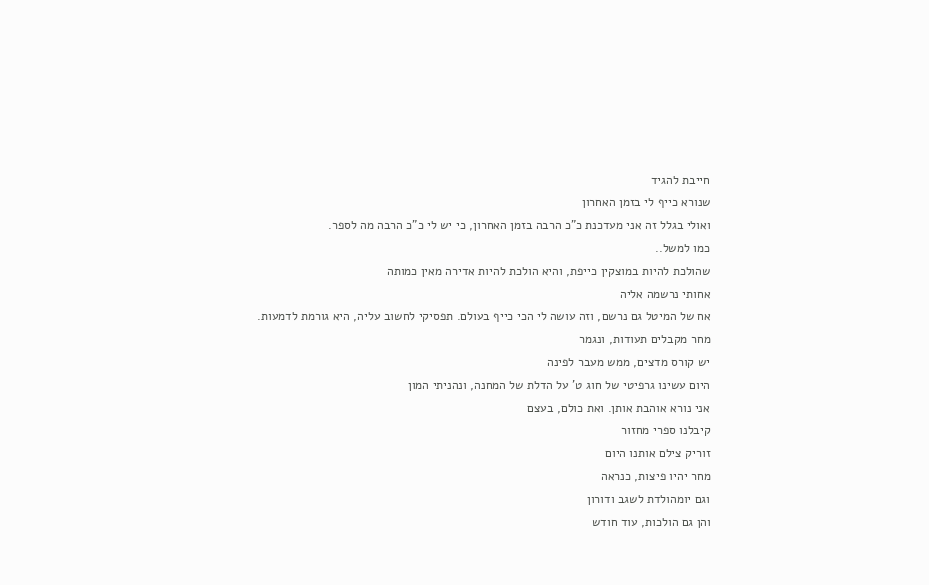חייבת להגיד
שנורא כייף לי בזמן האחרון
ואולי בגלל זה אני מעדכנת כ"כ הרבה בזמן האחרון, כי יש לי כ"כ הרבה מה לספר.
כמו למשל..
שהולכת להיות במוצקין כייפת, והיא הולכת להיות אדירה מאין כמותה
אחותי נרשמה אליה
אח של המיטל גם נרשם, וזה עושה לי הכי כייף בעולם. תפסיקי לחשוב עליה, היא גורמת לדמעות.
מחר מקבלים תעודות, ונגמר
יש קורס מדצים, ממש מעבר לפינה
היום עשינו גרפיטי של חוג ט' על הדלת של המחנה, ונהניתי המון
אני נורא אוהבת אותן. ואת כולם, בעצם
קיבלנו ספרי מחזור
זוריק צילם אותנו היום
מחר יהיו פיצות, כנראה
וגם יומהולדת לשגב ודורון
והן גם הולכות, עוד חודש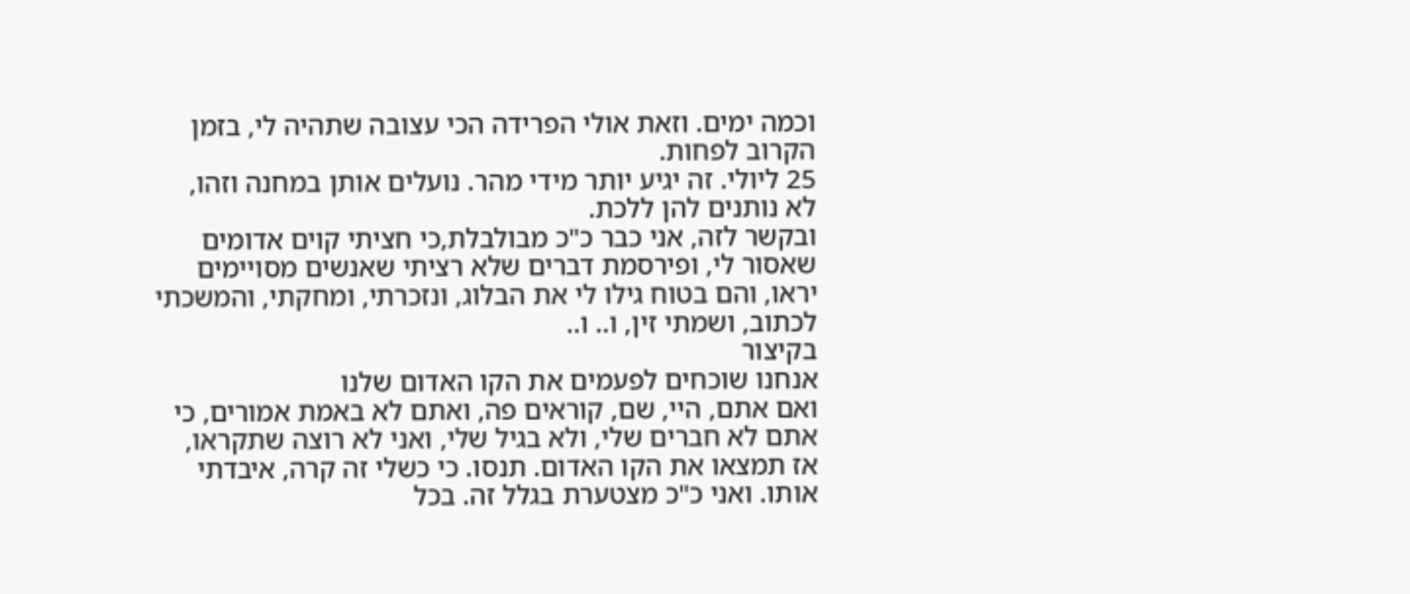וכמה ימים. וזאת אולי הפרידה הכי עצובה שתהיה לי, בזמן הקרוב לפחות.
25 ליולי. זה יגיע יותר מידי מהר. נועלים אותן במחנה וזהו, לא נותנים להן ללכת.
ובקשר לזה, אני כבר כ"כ מבולבלת,כי חציתי קוים אדומים שאסור לי, ופירסמת דברים שלא רציתי שאנשים מסויימים יראו, והם בטוח גילו לי את הבלוג, ונזכרתי, ומחקתי, והמשכתי לכתוב, ושמתי זין, ו.. ו..
בקיצור
אנחנו שוכחים לפעמים את הקו האדום שלנו
ואם אתם, היי, שם, קוראים פה, ואתם לא באמת אמורים, כי אתם לא חברים שלי, ולא בגיל שלי, ואני לא רוצה שתקראו,
אז תמצאו את הקו האדום. תנסו. כי כשלי זה קרה, איבדתי אותו. ואני כ"כ מצטערת בגלל זה. בכל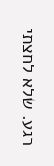רגע. שלא לחצתי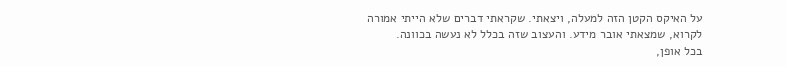על האיקס הקטן הזה למעלה, ויצאתי. שקראתי דברים שלא הייתי אמורה לקרוא, שמצאתי אובר מידע. והעצוב שזה בכלל לא נעשה בכוונה.
בכל אופן,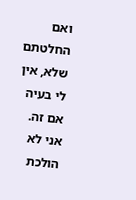ואם החלטתם שלא, אין לי בעיה אם זה. אני לא הולכת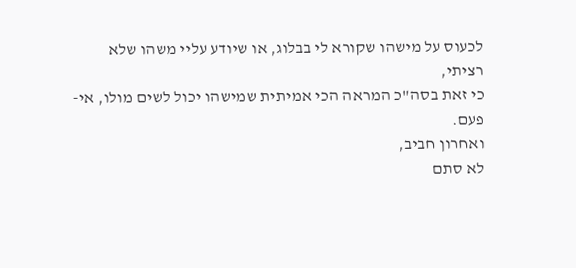לכעוס על מישהו שקורא לי בבלוג, או שיודע עליי משהו שלא רציתי,
כי זאת בסה"כ המראה הכי אמיתית שמישהו יכול לשים מולו, אי-פעם.
ואחרון חביב,
לא סתם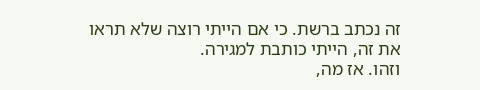זה נכתב ברשת. כי אם הייתי רוצה שלא תראו את זה, הייתי כותבת למגירה.
וזהו. אז מה,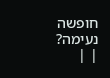חופשה נעימה?
| |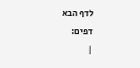לדף הבא
דפים:
|